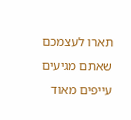תארו לעצמכם שאתם מגיעים עייפים מאוד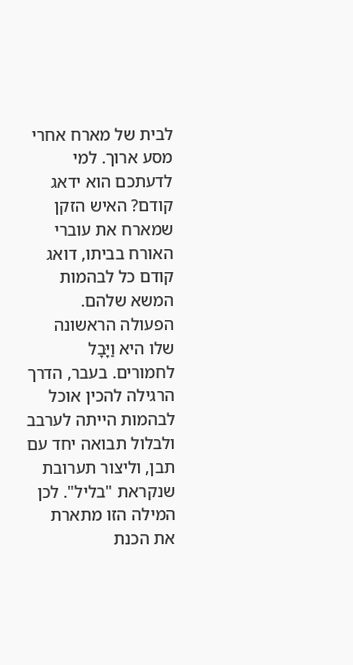לבית של מארח אחרי מסע ארוך. למי לדעתכם הוא ידאג קודם? האיש הזקן שמארח את עוברי האורח בביתו, דואג קודם כל לבהמות המשא שלהם. הפעולה הראשונה שלו היא וַיָּבָל לחמורים. בעבר, הדרך הרגילה להכין אוכל לבהמות הייתה לערבב ולבלול תבואה יחד עם תבן, וליצור תערובת שנקראת "בליל". לכן המילה הזו מתארת את הכנת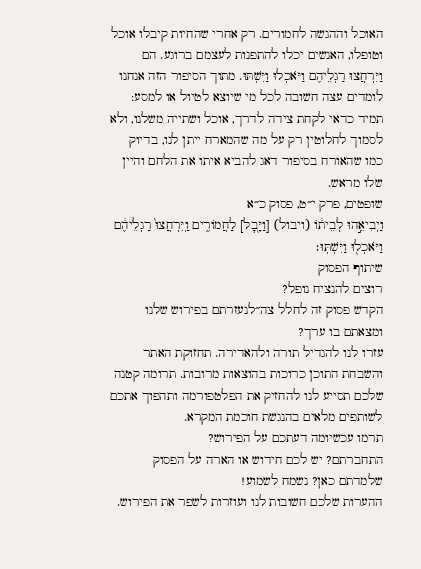האוכל וההגשה לחמורים. רק אחרי שהחיות קיבלו אוכל וטופלו, האנשים יכלו להתפנות לעצמם ברוגע. הם וַיִּרְחֲצוּ רַגְלֵיהֶם וַיֹּאכְלוּ וַיִּשְׁתּוּ. מתוך הסיפור הזה אנחנו לומדים עצה חשובה לכל מי שיוצא לטיול או למסע: תמיד כדאי לקחת צידה לדרך, אוכל ושתייה משלנו, ולא לסמוך לחלוטין רק על מה שהמארח ייתן לנו, בדיוק כמו שהאורח בסיפור דאג להביא איתו את הלחם והיין שלו מראש.
שופטים, פרק י״ט, פסוק כ״א
וַיְבִיאֵ֣הוּ לְבֵית֔וֹ (ויבול) [וַיָּ֖בׇל] לַחֲמוֹרִ֑ים וַֽיִּרְחֲצוּ֙ רַגְלֵיהֶ֔ם וַיֹּאכְל֖וּ וַיִּשְׁתּֽוּ׃
שיתוף הפסוק
רוצים להנציח נופל?
הקדש פסוק זה לחלל צה״לנעזרתם בפירוש שלנו ומצאתם בו ערך?
עזרו לנו להגדיל תורה ולהאדירה. תחזוקת האתר והשבחת התוכן כרוכות בהוצאות מרובות. תרומה קטנה שלכם תסייע לנו להחזיק את הפלטפורמה ותהפוך אתכם לשותפים מלאים בהנגשת חוכמת המקרא.
תרמו עכשיומה דעתכם על הפירוש?
התחברתם? יש לכם חידוש או הארה על הפסוק שלמדתם כאן? נשמח לשמוע!
ההערות שלכם חשובות לנו ועוזרות לשפר את הפירוש.